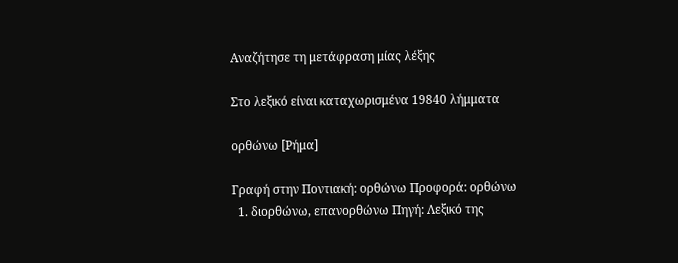Αναζήτησε τη μετάφραση μίας λέξης

Στο λεξικό είναι καταχωρισμένα 19840 λήμματα

ορθώνω [Ρήμα]

Γραφή στην Ποντιακή: ορθώνω Προφορά: ορθώνω
  1. διορθώνω, επανορθώνω Πηγή: Λεξικό της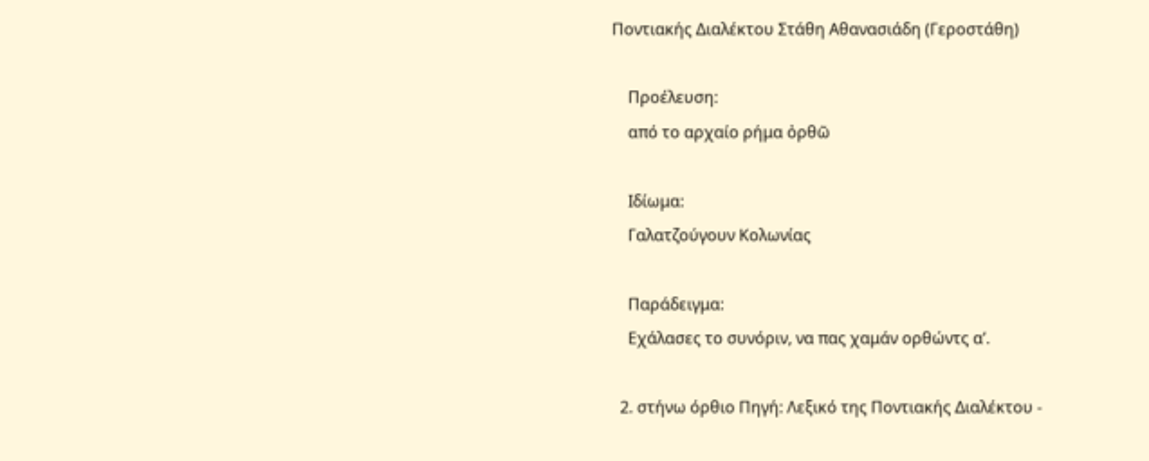Ποντιακής Διαλέκτου Στάθη Αθανασιάδη (Γεροστάθη)

    Προέλευση:
    από το αρχαίο ρήμα ὀρθῶ

    Ιδίωμα:
    Γαλατζούγουν Κολωνίας

    Παράδειγμα:
    Εχάλασες το συνόριν, να πας χαμάν ορθώντς α’.

  2. στήνω όρθιο Πηγή: Λεξικό της Ποντιακής Διαλέκτου -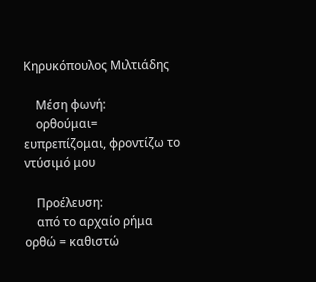Κηρυκόπουλος Μιλτιάδης

    Μέση φωνή:
    ορθούμαι= ευπρεπίζομαι, φροντίζω το ντύσιμό μου

    Προέλευση:
    από το αρχαίο ρήμα ορθώ = καθιστώ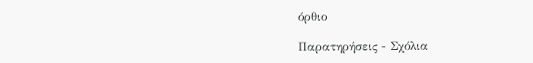όρθιο

Παρατηρήσεις - Σχόλια